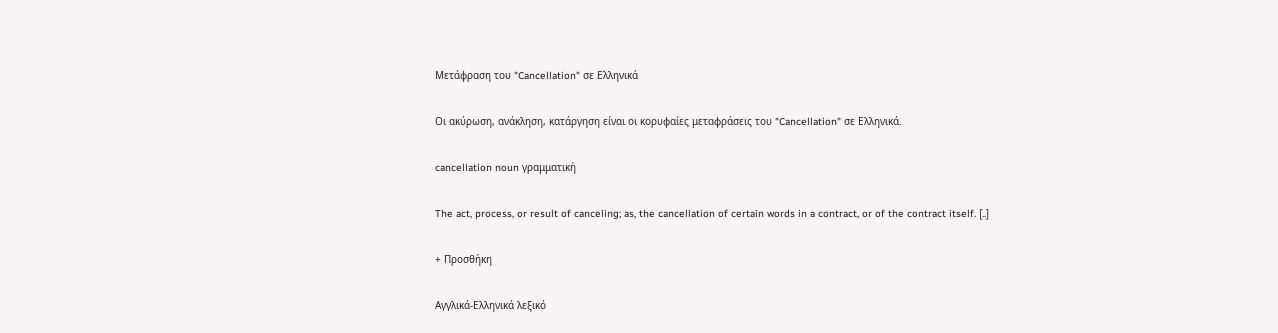Μετάφραση του "Cancellation" σε Ελληνικά

Οι ακύρωση, ανάκληση, κατάργηση είναι οι κορυφαίες μεταφράσεις του "Cancellation" σε Ελληνικά.

cancellation noun γραμματική

The act, process, or result of canceling; as, the cancellation of certain words in a contract, or of the contract itself. [..]

+ Προσθήκη

Αγγλικά-Ελληνικά λεξικό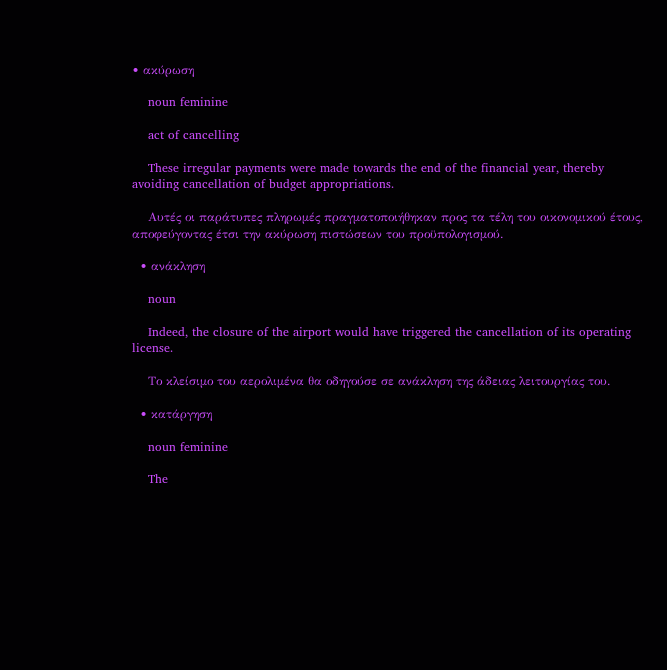• ακύρωση

    noun feminine

    act of cancelling

    These irregular payments were made towards the end of the financial year, thereby avoiding cancellation of budget appropriations.

    Αυτές οι παράτυπες πληρωμές πραγματοποιήθηκαν προς τα τέλη του οικονομικού έτους, αποφεύγοντας έτσι την ακύρωση πιστώσεων του προϋπολογισμού.

  • ανάκληση

    noun

    Indeed, the closure of the airport would have triggered the cancellation of its operating license.

    Το κλείσιμο του αερολιμένα θα οδηγούσε σε ανάκληση της άδειας λειτουργίας του.

  • κατάργηση

    noun feminine

    The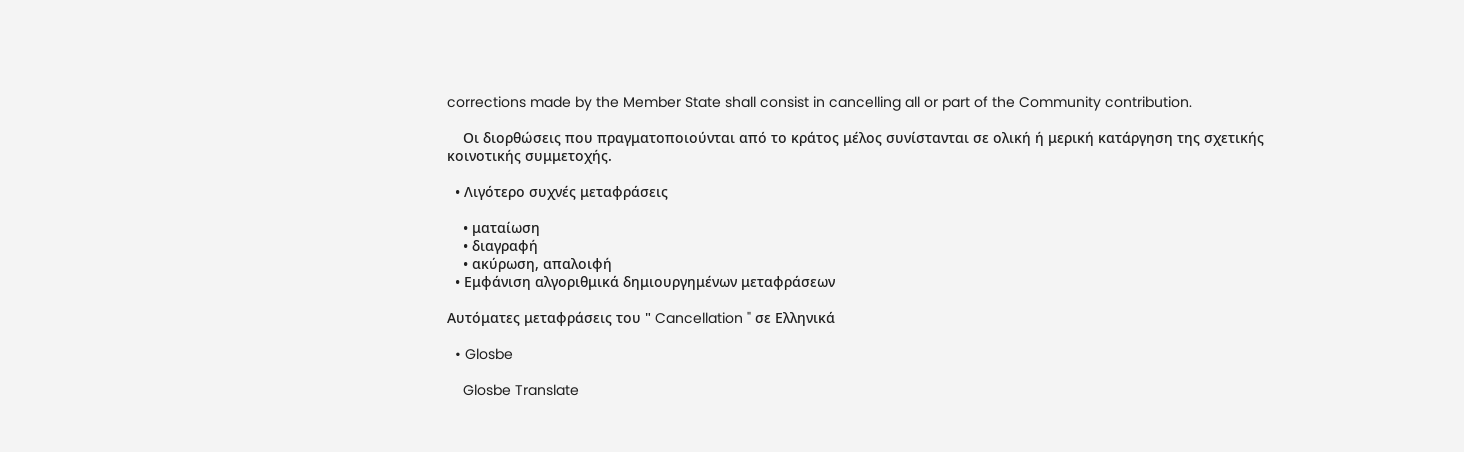corrections made by the Member State shall consist in cancelling all or part of the Community contribution.

    Οι διορθώσεις που πραγματοποιούνται από το κράτος μέλος συνίστανται σε ολική ή μερική κατάργηση της σχετικής κοινοτικής συμμετοχής.

  • Λιγότερο συχνές μεταφράσεις

    • ματαίωση
    • διαγραφή
    • ακύρωση, απαλοιφή
  • Εμφάνιση αλγοριθμικά δημιουργημένων μεταφράσεων

Αυτόματες μεταφράσεις του " Cancellation " σε Ελληνικά

  • Glosbe

    Glosbe Translate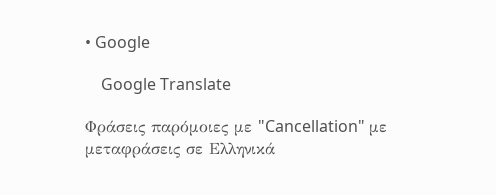• Google

    Google Translate

Φράσεις παρόμοιες με "Cancellation" με μεταφράσεις σε Ελληνικά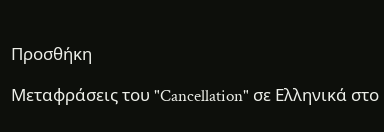Προσθήκη

Μεταφράσεις του "Cancellation" σε Ελληνικά στο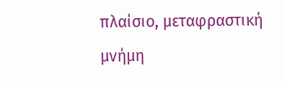πλαίσιο, μεταφραστική μνήμη